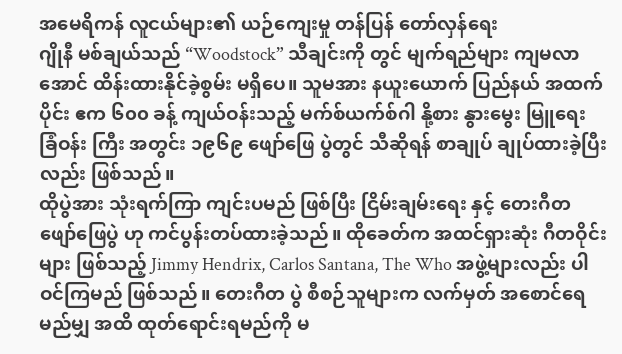အမေရိကန် လူငယ်များ၏ ယဉ်ကျေးမှု တန်ပြန် တော်လှန်ရေး
ဂျိုနီ မစ်ချယ်သည် “Woodstock” သီချင်းကို တွင် မျက်ရည်များ ကျမလာအောင် ထိန်းထားနိုင်ခဲ့စွမ်း မရှိပေ။ သူမအား နယူးယောက် ပြည်နယ် အထက်ပိုင်း ဧက ၆၀၀ ခန့် ကျယ်ဝန်းသည့် မက်စ်ယက်စ်ဂါ နို့စား နွားမွေး မြူရေး ခြံဝန်း ကြီး အတွင်း ၁၉၆၉ ဖျော်ဖြေ ပွဲတွင် သီဆိုရန် စာချုပ် ချုပ်ထားခဲ့ပြီးလည်း ဖြစ်သည်။
ထိုပွဲအား သုံးရက်ကြာ ကျင်းပမည် ဖြစ်ပြီး ငြိမ်းချမ်းရေး နှင့် တေးဂီတ ဖျော်ဖြေပွဲ ဟု ကင်ပွန်းတပ်ထားခဲ့သည်။ ထိုခေတ်က အထင်ရှားဆုံး ဂီတဝိုင်းများ ဖြစ်သည့် Jimmy Hendrix, Carlos Santana, The Who အဖွဲ့များလည်း ပါဝင်ကြမည် ဖြစ်သည်။ တေးဂီတ ပွဲ စီစဉ်သူများက လက်မှတ် အစောင်ရေ မည်မျှ အထိ ထုတ်ရောင်းရမည်ကို မ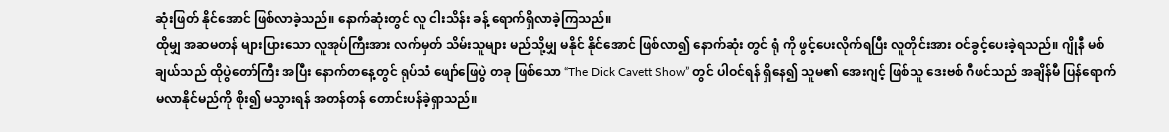ဆုံးဖြတ် နိုင်အောင် ဖြစ်လာခဲ့သည်။ နောက်ဆုံးတွင် လူ ငါးသိန်း ခန့် ရောက်ရှိလာခဲ့ကြသည်။
ထိုမျှ အဆမတန် များပြားသော လူအုပ်ကြီးအား လက်မှတ် သိမ်းသူများ မည်သို့မျှ မနိုင် နိုင်အောင် ဖြစ်လာ၍ နောက်ဆုံး တွင် ရုံ ကို ဖွင့်ပေးလိုက်ရပြီး လူတိုင်းအား ဝင်ခွင့်ပေးခဲ့ရသည်။ ဂျိုနီ မစ်ချယ်သည် ထိုပွဲတော်ကြီး အပြီး နောက်တနေ့တွင် ရုပ်သံ ဖျော်ဖြေပွဲ တခု ဖြစ်သော “The Dick Cavett Show” တွင် ပါဝင်ရန် ရှိနေ၍ သူမ၏ အေးဂျင့် ဖြစ်သူ ဒေးဗစ် ဂီဖင်သည် အချိန်မီ ပြန်ရောက်မလာနိုင်မည်ကို စိုး၍ မသွားရန် အတန်တန် တောင်းပန်ခဲ့ရှာသည်။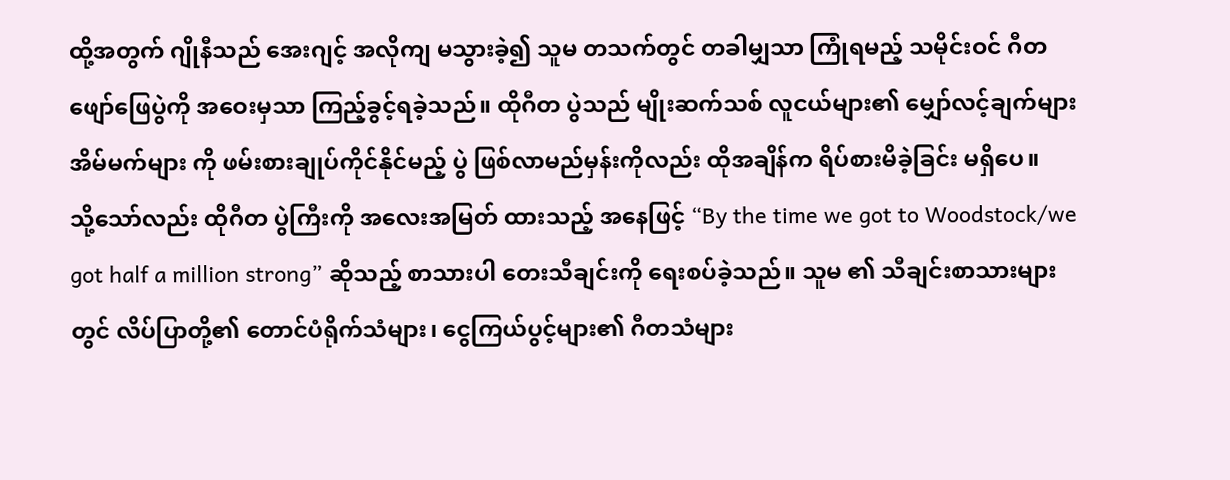ထို့အတွက် ဂျိုနီသည် အေးဂျင့် အလိုကျ မသွားခဲ့၍ သူမ တသက်တွင် တခါမျှသာ ကြုံရမည့် သမိုင်းဝင် ဂီတ ဖျော်ဖြေပွဲကို အဝေးမှသာ ကြည့်ခွင့်ရခဲ့သည်။ ထိုဂီတ ပွဲသည် မျိုးဆက်သစ် လူငယ်များ၏ မျှော်လင့်ချက်များ အိမ်မက်များ ကို ဖမ်းစားချုပ်ကိုင်နိုင်မည့် ပွဲ ဖြစ်လာမည်မှန်းကိုလည်း ထိုအချိန်က ရိပ်စားမိခဲ့ခြင်း မရှိပေ။
သို့သော်လည်း ထိုဂီတ ပွဲကြီးကို အလေးအမြတ် ထားသည့် အနေဖြင့် “By the time we got to Woodstock/we got half a million strong” ဆိုသည့် စာသားပါ တေးသီချင်းကို ရေးစပ်ခဲ့သည်။ သူမ ၏ သီချင်းစာသားများ တွင် လိပ်ပြာတို့၏ တောင်ပံရိုက်သံများ၊ ငွေကြယ်ပွင့်များ၏ ဂီတသံများ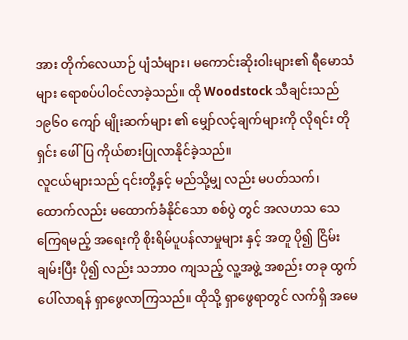အား တိုက်လေယာဉ် ပျံသံများ၊ မကောင်းဆိုးဝါးများ၏ ရီမောသံများ ရောစပ်ပါဝင်လာခဲ့သည်။ ထို Woodstock သီချင်းသည် ၁၉၆၀ ကျော် မျိုးဆက်များ ၏ မျှော်လင့်ချက်များကို လိုရင်း တိုရှင်း ဖေါ်ပြ ကိုယ်စားပြုလာနိုင်ခဲ့သည်။
လူငယ်များသည် ၎င်းတို့နှင့် မည်သို့မျှ လည်း မပတ်သက်၊ ထောက်လည်း မထောက်ခံနိုင်သော စစ်ပွဲ တွင် အလဟသ သေကြေရမည့် အရေးကို စိုးရိမ်ပူပန်လာမှုများ နှင့် အတူ ပို၍ ငြိမ်းချမ်းပြီး ပို၍ လည်း သဘာဝ ကျသည့် လူ့အဖွဲ့ အစည်း တခု ထွက်ပေါ်လာရန် ရှာဖွေလာကြသည်။ ထိုသို့ ရှာဖွေရာတွင် လက်ရှိ အမေ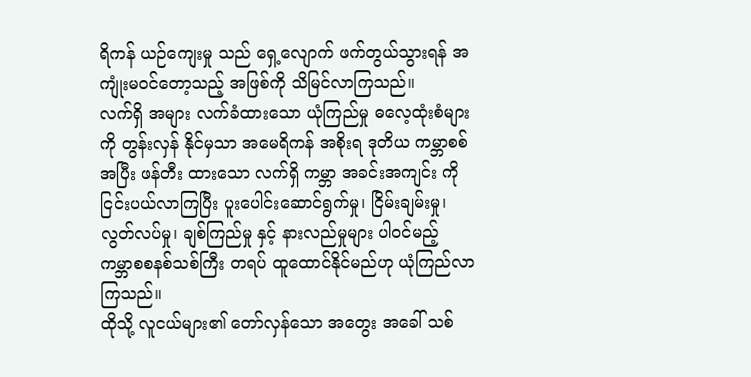ရိကန် ယဉ်ကျေးမှု သည် ရှေ့လျောက် ဖက်တွယ်သွားရန် အကျုံးမဝင်တော့သည့် အဖြစ်ကို သိမြင်လာကြသည်။
လက်ရှိ အများ လက်ခံထားသော ယုံကြည်မှု ဓလေ့ထုံးစံများကို တွန်းလှန် နိုင်မှသာ အမေရိကန် အစိုးရ ဒုတိယ ကမ္ဘာစစ်အပြီး ဖန်တီး ထားသော လက်ရှိ ကမ္ဘာ အခင်းအကျင်း ကို ငြင်းပယ်လာကြပြီး ပူးပေါင်းဆောင်ရွက်မှု၊ ငြိမ်းချမ်းမှု၊ လွတ်လပ်မှု၊ ချစ်ကြည်မှု နှင့် နားလည်မှုများ ပါဝင်မည့် ကမ္ဘာစစနစ်သစ်ကြီး တရပ် ထူထောင်နိုင်မည်ဟု ယုံကြည်လာကြသည်။
ထိုသို့ လူငယ်များ၏ တော်လှန်သော အတွေး အခေါ် သစ်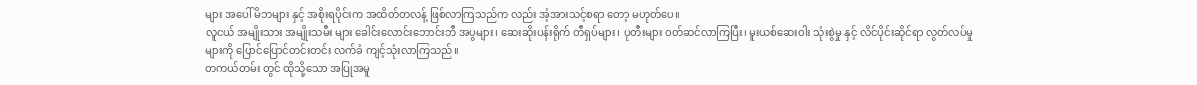များ အပေါ် မိဘများ နှင့် အစိုးရပိုင်းက အထိတ်တလန့် ဖြစ်လာကြသည်က လည်း အံ့အားသင့်စရာ တော့ မဟုတ်ပေ။
လူငယ် အမျိုးသား အမျိုးသမီး များ ခေါင်းလောင်းဘောင်းဘီ အပွများ၊ ဆေးဆိုးပန်းရိုက် တီရှပ်များ၊ ပုတီးများ ဝတ်ဆင်လာကြပြီး၊ မူးယစ်ဆေးဝါး သုံးစွဲမှု နှင့် လိင်ပိုင်းဆိုင်ရာ လွတ်လပ်မှုများကို ပြောင်ပြောင်တင်းတင်း လက်ခံ ကျင့်သုံးလာကြသည်။
တကယ်တမ်း တွင် ထိုသို့သော အပြုအမူ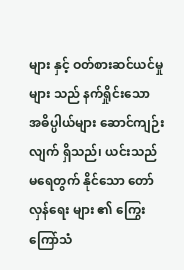များ နှင့် ဝတ်စားဆင်ယင်မှု များ သည် နက်ရှိုင်းသော အဓိပ္ပါယ်များ ဆောင်ကျဉ်းလျက် ရှိသည်၊ ယင်းသည် မရေတွက် နိုင်သော တော်လှန်ရေး များ ၏ ကြွေးကြော်သံ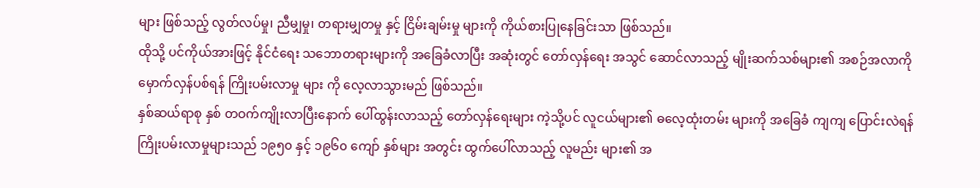များ ဖြစ်သည့် လွတ်လပ်မှု၊ ညီမျှမှု၊ တရားမျှတမှု နှင့် ငြိမ်းချမ်းမှု များကို ကိုယ်စားပြုနေခြင်းသာ ဖြစ်သည်။
ထိုသို့ ပင်ကိုယ်အားဖြင့် နိုင်ငံရေး သဘောတရားများကို အခြေခံလာပြီး အဆုံးတွင် တော်လှန်ရေး အသွင် ဆောင်လာသည့် မျိုးဆက်သစ်များ၏ အစဉ်အလာကို မှောက်လှန်ပစ်ရန် ကြိုးပမ်းလာမှု များ ကို လေ့လာသွားမည် ဖြစ်သည်။
နှစ်ဆယ်ရာစု နှစ် တဝက်ကျိုးလာပြီးနောက် ပေါ်ထွန်းလာသည့် တော်လှန်ရေးများ ကဲ့သို့ပင် လူငယ်များ၏ ဓလေ့ထုံးတမ်း များကို အခြေခံ ကျကျ ပြောင်းလဲရန် ကြိုးပမ်းလာမှုများသည် ၁၉၅၀ နှင့် ၁၉၆၀ ကျော် နှစ်များ အတွင်း ထွက်ပေါ်လာသည့် လူမည်း များ၏ အ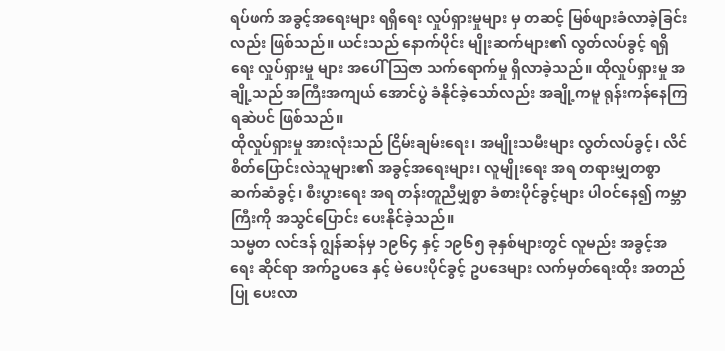ရပ်ဖက် အခွင့်အရေးများ ရရှိရေး လှုပ်ရှားမှုများ မှ တဆင့် မြစ်ဖျားခံလာခဲ့ခြင်းလည်း ဖြစ်သည်။ ယင်းသည် နောက်ပိုင်း မျိုးဆက်များ၏ လွတ်လပ်ခွင့် ရရှိရေး လှုပ်ရှားမှု များ အပေါ် ဩဇာ သက်ရောက်မှု ရှိလာခဲ့သည်။ ထိုလှုပ်ရှားမှု အချို့သည် အကြီးအကျယ် အောင်ပွဲ ခံနိုင်ခဲ့သော်လည်း အချို့ကမူ ရုန်းကန်နေကြရဆဲပင် ဖြစ်သည်။
ထိုလှုပ်ရှားမှု အားလုံးသည် ငြိမ်းချမ်းရေး၊ အမျိုးသမီးများ လွတ်လပ်ခွင့်၊ လိင်စိတ်ပြောင်းလဲသူများ၏ အခွင့်အရေးများ၊ လူမျိုးရေး အရ တရားမျှတစွာ ဆက်ဆံခွင့်၊ စီးပွားရေး အရ တန်းတူညီမျှစွာ ခံစားပိုင်ခွင့်များ ပါဝင်နေ၍ ကမ္ဘာကြီးကို အသွင်ပြောင်း ပေးနိုင်ခဲ့သည်။
သမ္မတ လင်ဒန် ဂျွန်ဆန်မှ ၁၉၆၄ နှင့် ၁၉၆၅ ခုနှစ်များတွင် လူမည်း အခွင့်အရေး ဆိုင်ရာ အက်ဥပဒေ နှင့် မဲပေးပိုင်ခွင့် ဥပဒေများ လက်မှတ်ရေးထိုး အတည်ပြု ပေးလာ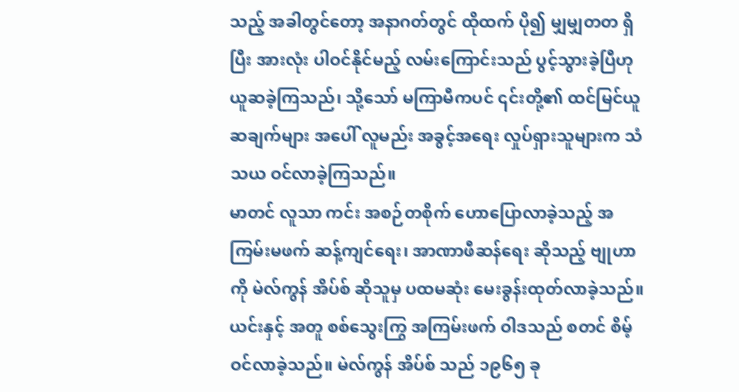သည့် အခါတွင်တော့ အနာဂတ်တွင် ထိုထက် ပို၍ မျှမျှတတ ရှိပြီး အားလုံး ပါဝင်နိုင်မည့် လမ်းကြောင်းသည် ပွင့်သွားခဲ့ပြီဟု ယူဆခဲ့ကြသည်၊ သို့သော် မကြာမီကပင် ၎င်းတို့၏ ထင်မြင်ယူဆချက်များ အပေါ် လူမည်း အခွင့်အရေး လှုပ်ရှားသူများက သံသယ ဝင်လာခဲ့ကြသည်။
မာတင် လူသာ ကင်း အစဉ်တစိုက် ဟောပြောလာခဲ့သည့် အကြမ်းမဖက် ဆန့်ကျင်ရေး၊ အာဏာဖီဆန်ရေး ဆိုသည့် ဗျုဟာ ကို မဲလ်ကွန် အိပ်စ် ဆိုသူမှ ပထမဆုံး မေးခွန်းထုတ်လာခဲ့သည်။ ယင်းနှင့် အတူ စစ်သွေးကြွ အကြမ်းဖက် ဝါဒသည် စတင် စိမ့်ဝင်လာခဲ့သည်။ မဲလ်ကွန် အိပ်စ် သည် ၁၉၆၅ ခု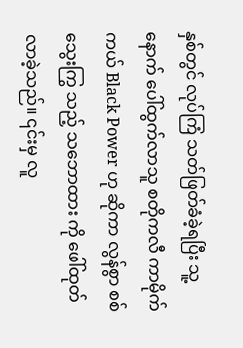နှစ်တွင် လုပ်ကြံ သတ်ဖြတ်ခံခဲ့ရပြီး သူ့နောက် ပေါ်ထွက်လာသူ စတိုကလီ ကာမိုက်ကယ် Black Power ဟု ဆိုကာ လွန်စွာ စစ်သွေးကြွ သည့် သဘောထား ကို ဖေါ်ထုတ်လာခဲ့သည်။ ၎င်းမှ လူ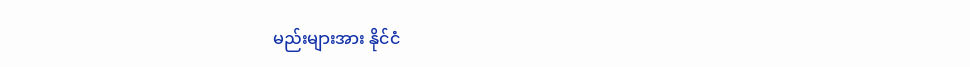မည်းများအား နိုင်ငံ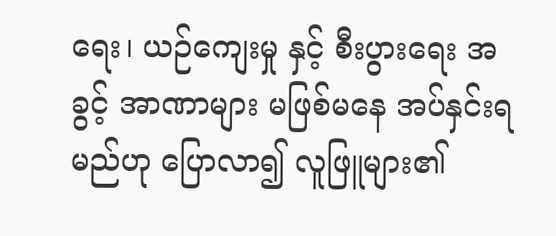ရေး၊ ယဉ်ကျေးမှု နှင့် စီးပွားရေး အခွင့် အာဏာများ မဖြစ်မနေ အပ်နှင်းရမည်ဟု ပြောလာ၍ လူဖြူများ၏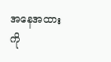အနေအထား ကို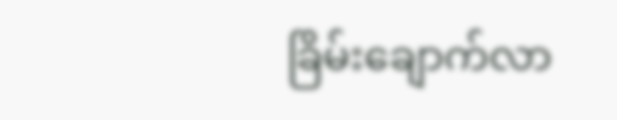ခြိမ်းချောက်လာ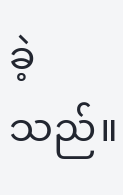ခဲ့သည်။